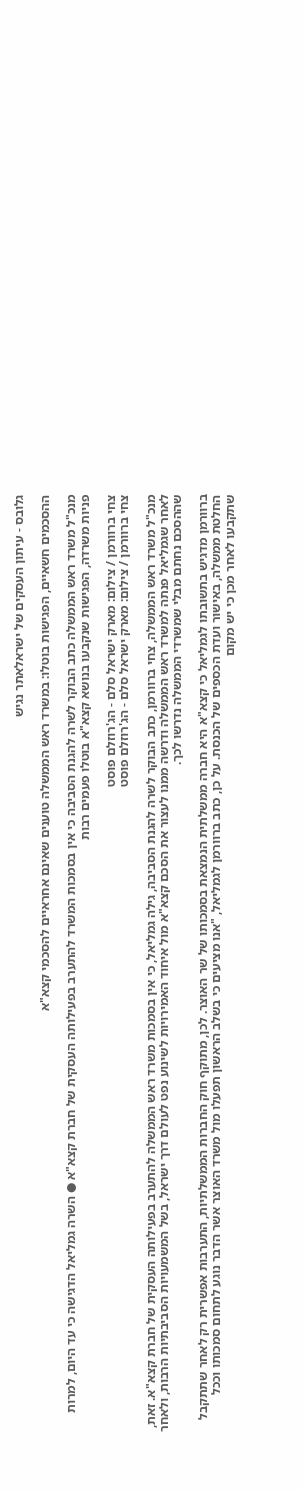גלובס - עיתון העסקים של ישראלאתר נגיש

ההסכמים חשאיים, הפגישות בוטלו: במשרד ראש הממשלה טוענים שאינם אחראיים להסכמי קצא"א

מנכ"ל משרד ראש הממשלה כתב הבוקר לשרה להגנת הסביבה כי אין בסמכות המשרד להתערב בפעילותה העסקית של חברת קצא"א ● השרה גמליאל הדגישה כי עד היום, למרות פניות משרדה, הפגישות שנקבעו בנושא קצא"א בוטלו פעמים רבות

צחי ברוורמן / צילום: מארק ישראל סלם - הג'רוזלם פוסט
צחי ברוורמן / צילום: מארק ישראל סלם - הג'רוזלם פוסט

מנכ"ל משרד ראש הממשלה, צחי ברוורמן, כתב הבוקר לשרה להגנת הסביבה, גילה גמליאל, כי אין בסמכות משרד ראש הממשלה להתערב בפעילותה העסקית של חברת קצא"א. זאת, לאחר שגמליאל פנתה למשרד ראש הממשלה ודרשה ממנו לעצור את הסכם קצא"א מול איחוד האמירויות לשינוע נפט לעולם דרך ישראל, בשל המשמעויות הסביבתיות הרבות, ולאחר שההסכם נחתם מבלי שמשרדי הממשלה נדרשו לכך.

ברוורמן מדגיש בתשובתו לגמליאל כי קצא"א היא חברה ממשלתית הנמצאת בסמכותו של שר האוצר. לכן, מתוקף חוק החברות הממשלתיות, התערבות אפשרית רק לאחר שתתקבל החלטת ממשלה, באישור ועדת הכספים של הכנסת. על כן, כתב ברוורמן לגמליאל, "אנו מציעים כי בשלב הראשון תפעלו מול משרד האוצר אשר הדבר נוגע לתחום סמכותו וככל שתקבעו לאחר מכן כי יש מקום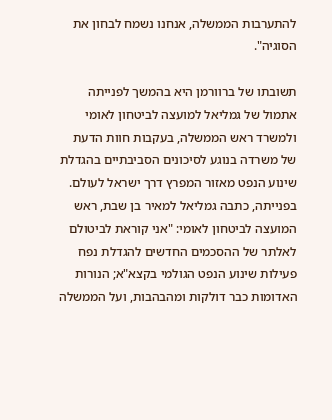להתערבות הממשלה, אנחנו נשמח לבחון את הסוגיה".

תשובתו של ברוורמן היא בהמשך לפנייתה אתמול של גמליאל למועצה לביטחון לאומי ולמשרד ראש הממשלה, בעקבות חוות הדעת של משרדה בנוגע לסיכונים הסביבתיים בהגדלת שינוע הנפט מאזור המפרץ דרך ישראל לעולם. בפנייתה, כתבה גמליאל למאיר בן שבת, ראש המועצה לביטחון לאומי: "אני קוראת לביטולם לאלתר של ההסכמים החדשים להגדלת נפח פעילות שינוע הנפט הגולמי בקצא"א; הנורות האדומות כבר דולקות ומהבהבות, ועל הממשלה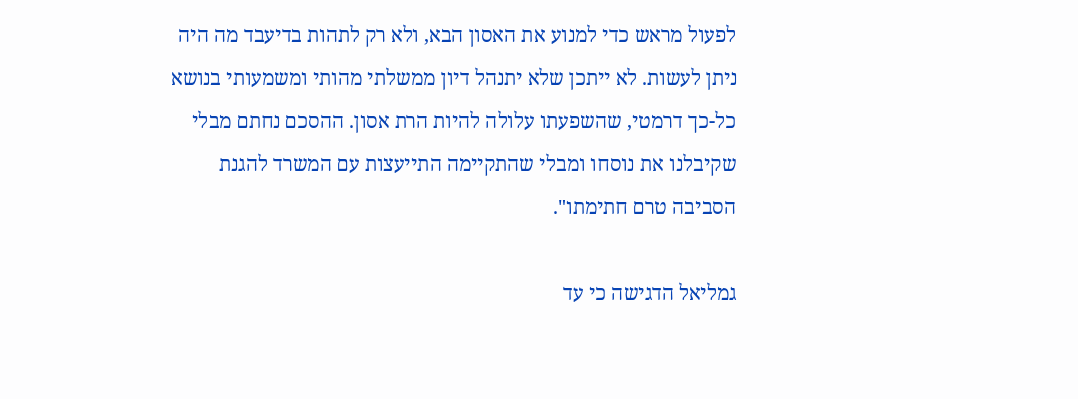לפעול מראש כדי למנוע את האסון הבא, ולא רק לתהות בדיעבד מה היה ניתן לעשות. לא ייתכן שלא יתנהל דיון ממשלתי מהותי ומשמעותי בנושא כל-כך דרמטי, שהשפעתו עלולה להיות הרת אסון. ההסכם נחתם מבלי שקיבלנו את נוסחו ומבלי שהתקיימה התייעצות עם המשרד להגנת הסביבה טרם חתימתו".

גמליאל הדגישה כי עד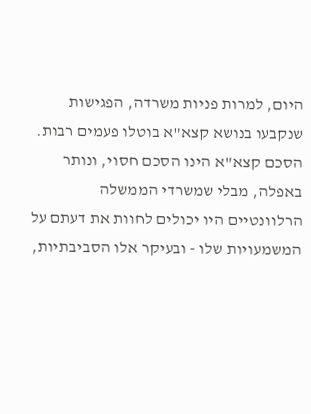היום, למרות פניות משרדה, הפגישות שנקבעו בנושא קצא"א בוטלו פעמים רבות. הסכם קצא"א הינו הסכם חסוי, ונותר באפלה, מבלי שמשרדי הממשלה הרלוונטיים היו יכולים לחוות את דעתם על המשמעויות שלו - ובעיקר אלו הסביבתיות,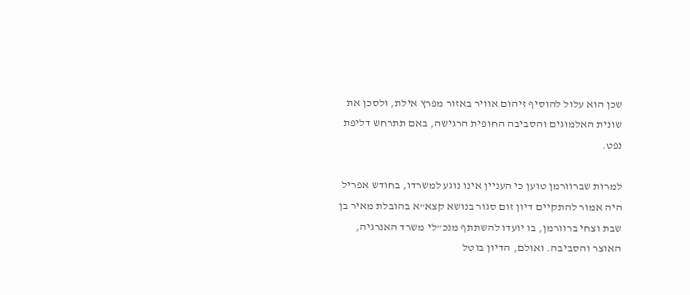שכן הוא עלול להוסיף זיהום אוויר באזור מפרץ אילת, ולסכן את שונית האלמוגים והסביבה החופית הרגישה, באם תתרחש דליפת נפט.

למרות שברוורמן טוען כי העניין אינו נוגע למשרדו, בחודש אפריל היה אמור להתקיים דיון זום סגור בנושא קצא"א בהובלת מאיר בן שבת וצחי ברוורמן, בו יועדו להשתתף מנכ"לי משרד האנרגיה, האוצר והסביבה. ואולם, הדיון בוטל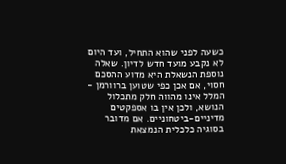כשעה לפני שהוא התחיל, ועד היום לא נקבע מועד חדש לדיון. שאלה נוספת הנשאלת היא מדוע ההסכם חסוי, אם אכן כפי שטוען ברוורמן - המלל אינו מהווה חלק מתכלול הנושא, ולכן אין בו אספקטים מדיניים-ביטחוניים. אם מדובר בסוגיה כלכלית הנמצאת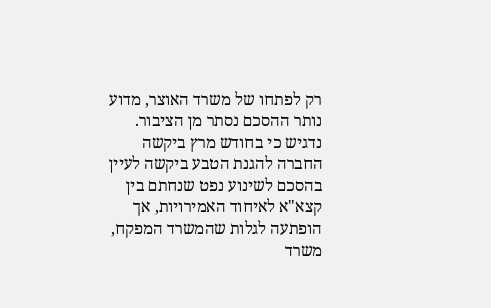רק לפתחו של משרד האוצר, מדוע נותר ההסכם נסתר מן הציבור. נדגיש כי בחודש מרץ ביקשה החברה להגנת הטבע ביקשה לעיין בהסכם לשינוע נפט שנחתם בין קצא"א לאיחוד האמירויות, אך הופתעה לגלות שהמשרד המפקח, משרד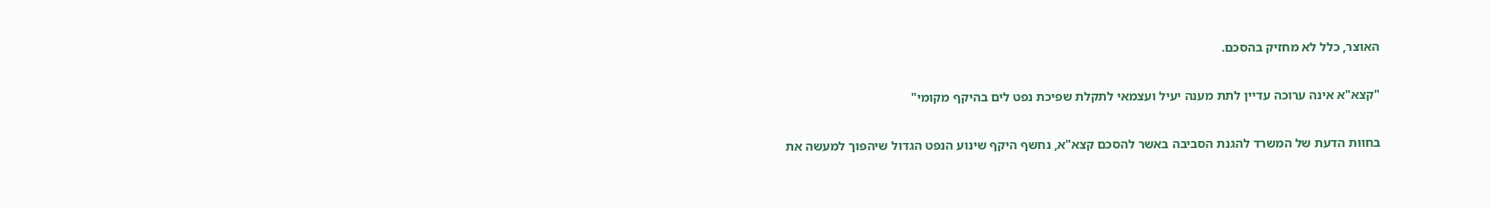האוצר, כלל לא מחזיק בהסכם.

"קצא"א אינה ערוכה עדיין לתת מענה יעיל ועצמאי לתקלת שפיכת נפט לים בהיקף מקומי"

בחוות הדעת של המשרד להגנת הסביבה באשר להסכם קצא"א, נחשף היקף שינוע הנפט הגדול שיהפוך למעשה את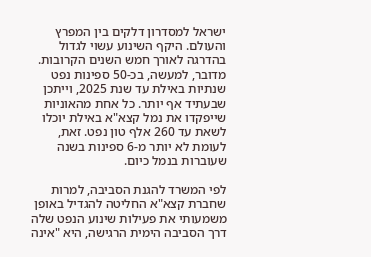ישראל למסדרון דלקים בין המפרץ והעולם. היקף השינוע עשוי לגדול בהדרגה לאורך חמש השנים הקרובות. מדובר, למעשה, בכ-50 ספינות נפט שנתיות באילת עד שנת 2025, וייתכן שבעתיד אף יותר. כל אחת מהאוניות שייפקדו את נמל קצא"א באילת יוכלו לשאת עד 260 אלף טון נפט. זאת, לעומת לא יותר מ-6 ספינות בשנה שעוברות בנמל כיום.

לפי המשרד להגנת הסביבה, למרות שחברת קצא"א החליטה להגדיל באופן משמעותי את פעילות שינוע הנפט שלה דרך הסביבה הימית הרגישה, היא "אינה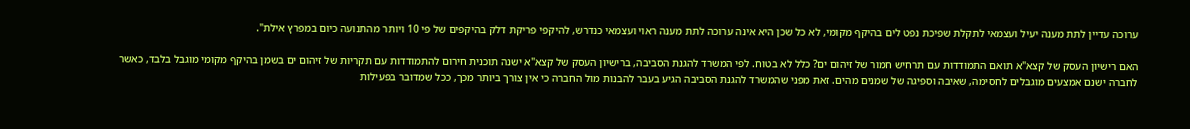ערוכה עדיין לתת מענה יעיל ועצמאי לתקלת שפיכת נפט לים בהיקף מקומי, לא כל שכן היא אינה ערוכה לתת מענה ראוי ועצמאי כנדרש, להיקפי פריקת דלק בהיקפים של פי 10 ויותר מהתנועה כיום במפרץ אילת".

האם רישיון העסק של קצא"א תואם התמודדות עם תרחיש חמור של זיהום ים? כלל לא בטוח. לפי המשרד להגנת הסביבה, ברישיון העסק של קצא"א ישנה תוכנית חירום להתמודדות עם תקריות של זיהום ים בשמן בהיקף מקומי מוגבל בלבד, כאשר לחברה ישנם אמצעים מוגבלים לחסימה, שאיבה וספיגה של שמנים מהים. זאת מפני שהמשרד להגנת הסביבה הגיע בעבר להבנות מול החברה כי אין צורך ביותר מכך, ככל שמדובר בפעילות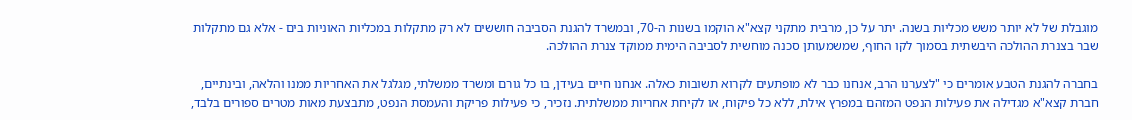מוגבלת של לא יותר משש מכליות בשנה. יתר על כן, מרבית מתקני קצא"א הוקמו בשנות ה-70, ובמשרד להגנת הסביבה חוששים לא רק מתקלות במכליות האוניות בים - אלא גם מתקלות שבר בצנרת ההולכה היבשתית בסמוך לקו החוף, שמשמעותן סכנה מוחשית לסביבה הימית ממוקד צנרת ההולכה.

בחברה להגנת הטבע אומרים כי "לצערנו הרב, אנחנו כבר לא מופתעים לקרוא תשובות כאלה. אנחנו חיים בעידן, בו כל גורם ומשרד ממשלתי, מגלגל את האחריות ממנו והלאה, ובינתיים, חברת קצא"א מגדילה את פעילות הנפט המזהם במפרץ אילת, ללא כל פיקוח, או לקיחת אחריות ממשלתית. נזכיר, כי פעילות פריקת והעמסת הנפט, מתבצעת מאות מטרים ספורים בלבד,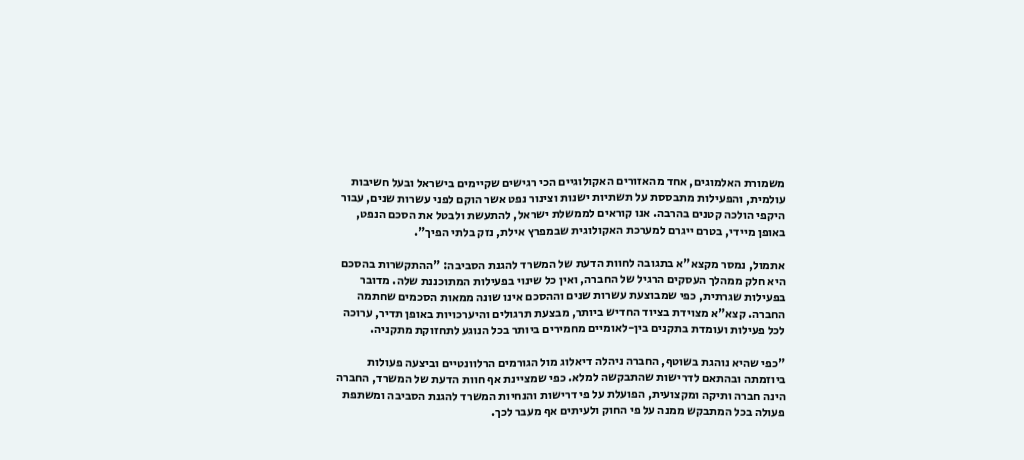משמורת האלמוגים, אחד מהאזורים האקולוגיים הכי רגישים שקיימים בישראל ובעל חשיבות עולמית, והפעילות מתבססת על תשתיות ישנות וצינור נפט אשר הוקם לפני עשרות שנים, עבור היקפי הולכה קטנים בהרבה. אנו קוראים לממשלת ישראל, להתעשת ולבטל את הסכם הנפט, באופן מיידי, בטרם ייגרם למערכת האקולוגית שבמפרץ אילת, נזק בלתי הפיך".

אתמול, נמסר מקצא"א בתגובה לחוות הדעת של המשרד להגנת הסביבה: "ההתקשרות בהסכם היא חלק ממהלך העסקים הרגיל של החברה, ואין כל שינוי בפעילות המתוכננת שלה. מדובר בפעילות שגרתית, כפי שמבוצעת עשרות שנים וההסכם אינו שונה ממאות הסכמים שחתמה החברה. קצא"א מצוידת בציוד החדיש ביותר, מבצעת תרגולים והיערכויות באופן תדיר, ערוכה לכל פעילות ועומדת בתקנים בין-לאומיים מחמירים ביותר בכל הנוגע לתחזוקת מתקניה.

"כפי שהיא נוהגת בשוטף, החברה ניהלה דיאלוג מול הגורמים הרלוונטיים וביצעה פעולות ביוזמתה ובהתאם לדרישות שהתבקשה למלא. כפי שמציינת אף חוות הדעת של המשרד, החברה הינה חברה ותיקה ומקצועית, הפועלת על פי דרישות והנחיות המשרד להגנת הסביבה ומשתפת פעולה בכל המתבקש ממנה על פי החוק ולעיתים אף מעבר לכך.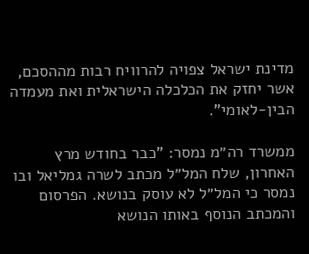מדינת ישראל צפויה להרוויח רבות מההסכם, אשר יחזק את הכלכלה הישראלית ואת מעמדה הבין-לאומי".

ממשרד רה״מ נמסר: "כבר בחודש מרץ האחרון, שלח המל״ל מכתב לשרה גמליאל ובו נמסר כי המל״ל לא עוסק בנושא. הפרסום והמכתב הנוסף באותו הנושא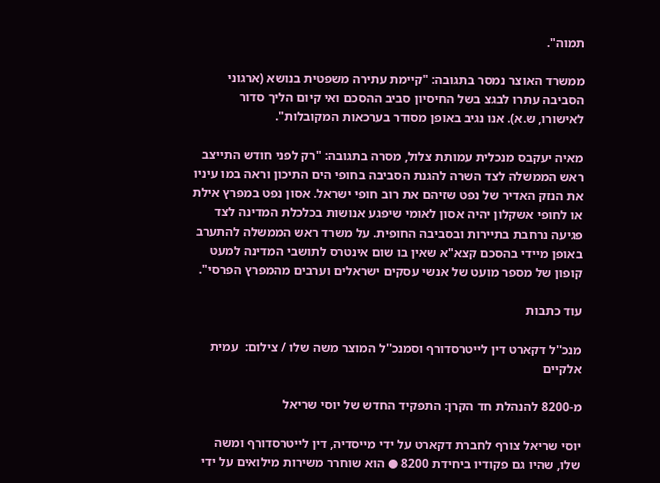תמוה".

ממשרד האוצר נמסר בתגובה: "קיימת עתירה משפטית בנושא (ארגוני הסביבה עתרו לבגצ בשל החיסיון סביב ההסכם ואי קיום הליך סדור לאישורו, ש.א). אנו נגיב באופן מסודר בערכאות המקובלות".

מאיה יעקבס מנכלית עמותת צלול, מסרה בתגובה: "רק לפני חודש התייצב ראש הממשלה לצד השרה להגנת הסביבה בחופי הים התיכון וראה במו עיניו את הנזק האדיר של נפט שזיהם את רוב חופי ישראל. אסון נפט במפרץ אילת או לחופי אשקלון יהיה אסון לאומי שיפגע אנושות בכלכלת המדינה לצד פגיעה נרחבת בתיירות ובסביבה החופית. על משרד ראש הממשלה להתערב באופן מיידי בהסכם קצא"א שאין בו שום אינטרס לתושבי המדינה למעט קופון של מספר מועט של אנשי עסקים ישראלים וערבים מהמפרץ הפרסי".

עוד כתבות

מנכ''ל דקארט דין לייטרסדורף וסמנכ''ל המוצר משה שלו / צילום:  עמית אלקיים

מ-8200 להנהלת חד הקרן: התפקיד החדש של יוסי שריאל

יוסי שריאל צורף לחברת דקארט על ידי מייסדיה, דין לייטרסדורף ומשה שלו, שהיו גם פקודיו ביחידת 8200 ● הוא שוחרר משירות מילואים על ידי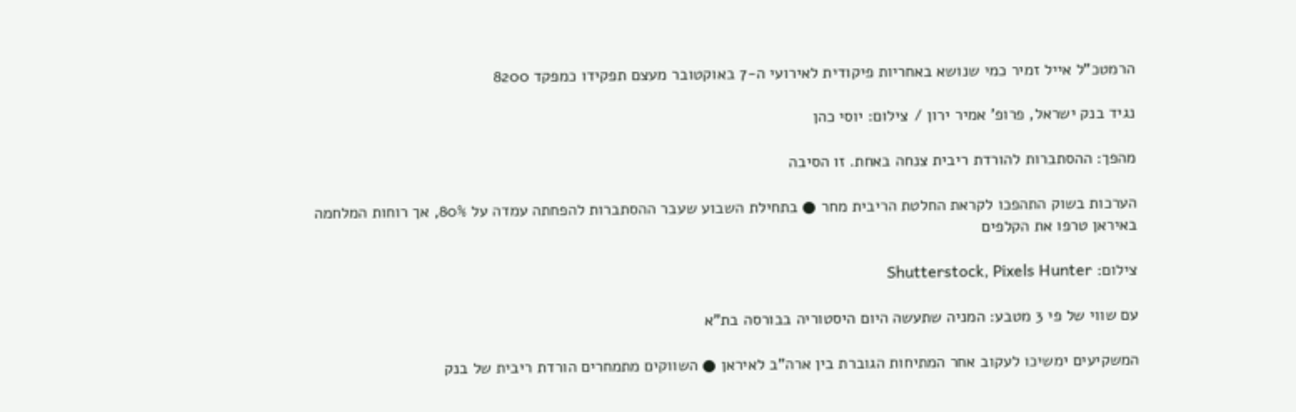הרמטכ"ל אייל זמיר כמי שנושא באחריות פיקודית לאירועי ה-7 באוקטובר מעצם תפקידו כמפקד 8200

נגיד בנק ישראל, פרופ' אמיר ירון / צילום: יוסי כהן

מהפך: ההסתברות להורדת ריבית צנחה באחת. זו הסיבה

הערכות בשוק התהפכו לקראת החלטת הריבית מחר ● בתחילת השבוע שעבר ההסתברות להפחתה עמדה על 80%, אך רוחות המלחמה באיראן טרפו את הקלפים

צילום: Shutterstock, Pixels Hunter

עם שווי של פי 3 מטבע: המניה שתעשה היום היסטוריה בבורסה בת"א

המשקיעים ימשיכו לעקוב אחר המתיחות הגוברת בין ארה"ב לאיראן ● השווקים מתמחרים הורדת ריבית של בנק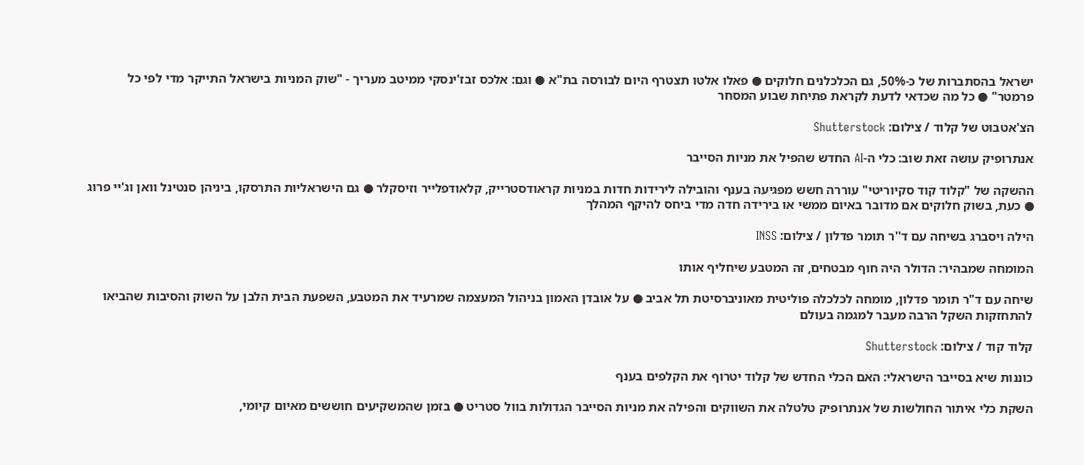ישראל בהסתברות של כ-50%, גם הכלכלנים חלוקים ● פאלו אלטו תצטרף היום לבורסה בת"א ● וגם: אלכס זבז'ינסקי ממיטב מעריך - "שוק המניות בישראל התייקר מדי לפי כל פרמטר" ● כל מה שכדאי לדעת לקראת פתיחת שבוע המסחר

הצ'אטבוט של קלוד / צילום: Shutterstock

אנתרופיק עושה זאת שוב: כלי ה-AI החדש שהפיל את מניות הסייבר

ההשקה של "קלוד קוד סקיוריטי" עוררה חשש מפגיעה בענף והובילה לירידות חדות במניות קראודסטרייק, קלאודפלייר וזיסקלר ● גם הישראליות התרסקו, ביניהן סנטינל וואן וג'יי פרוג ● כעת, בשוק חלוקים אם מדובר באיום ממשי או בירידה חדה מדי ביחס להיקף המהלך

הילה ויסברג בשיחה עם ד''ר תומר פדלון / צילום: INSS

המומחה שמבהיר: הדולר היה חוף מבטחים, זה המטבע שיחליף אותו

שיחה עם ד"ר תומר פדלון, מומחה לכלכלה פוליטית מאוניברסיטת תל אביב ● על אובדן האמון בניהול המעצמה שמרעיד את המטבע, השפעת הבית הלבן על השוק והסיבות שהביאו להתחזקות השקל הרבה מעבר למגמה בעולם

קלוד קוד / צילום: Shutterstock

כוננות שיא בסייבר הישראלי: האם הכלי החדש של קלוד יטרוף את הקלפים בענף

השקת כלי איתור החולשות של אנתרופיק טלטלה את השווקים והפילה את מניות הסייבר הגדולות בוול סטריט ● בזמן שהמשקיעים חוששים מאיום קיומי,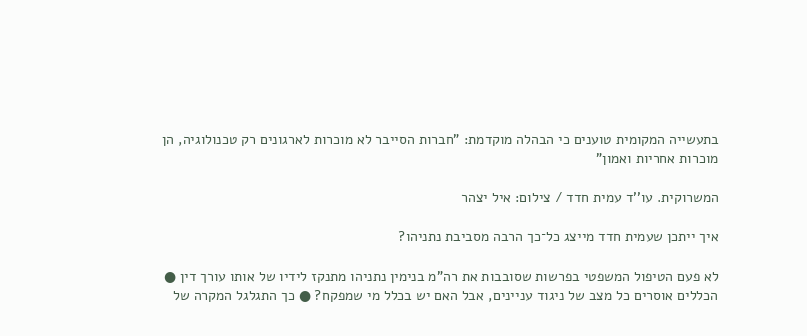בתעשייה המקומית טוענים כי הבהלה מוקדמת: "חברות הסייבר לא מוכרות לארגונים רק טכנולוגיה, הן מוכרות אחריות ואמון"

המשרוקית. עו''ד עמית חדד / צילום: איל יצהר

איך ייתכן שעמית חדד מייצג כל־כך הרבה מסביבת נתניהו?

לא פעם הטיפול המשפטי בפרשות שסובבות את רה"מ בנימין נתניהו מתנקז לידיו של אותו עורך דין ● הכללים אוסרים כל מצב של ניגוד עניינים, אבל האם יש בכלל מי שמפקח? ● כך התגלגל המקרה של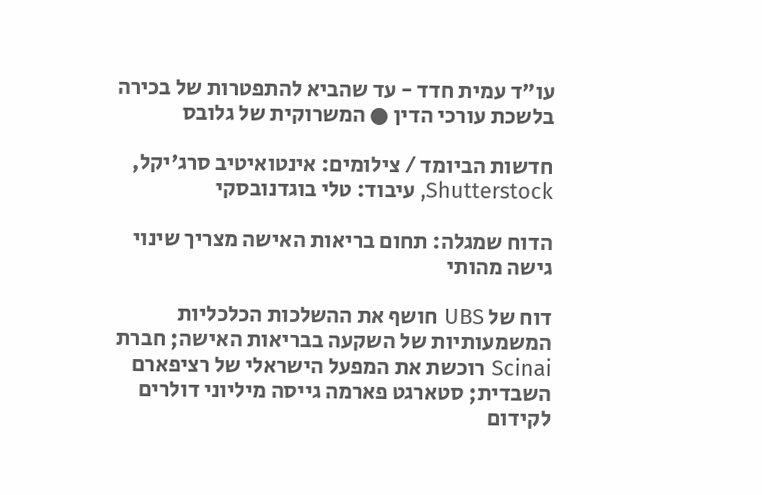עו"ד עמית חדד - עד שהביא להתפטרות של בכירה בלשכת עורכי הדין ● המשרוקית של גלובס

חדשות הביומד / צילומים: אינטואיטיב סרג'יקל, Shutterstock, עיבוד: טלי בוגדנובסקי

הדוח שמגלה: תחום בריאות האישה מצריך שינוי גישה מהותי

דוח של UBS חושף את ההשלכות הכלכליות המשמעותיות של השקעה בבריאות האישה; חברת Scinai רוכשת את המפעל הישראלי של רציפארם השבדית; סטארגט פארמה גייסה מיליוני דולרים לקידום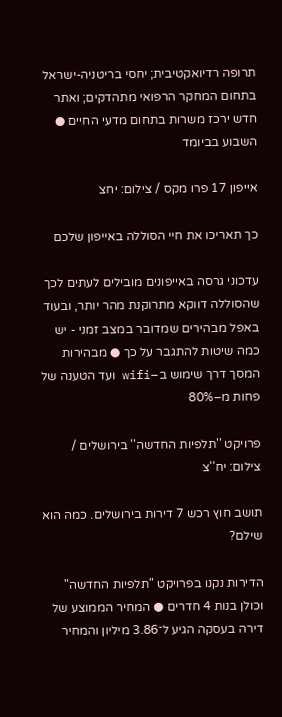תרופה רדיואקטיבית; יחסי בריטניה-ישראל בתחום המחקר הרפואי מתהדקים; ואתר חדש ירכז משרות בתחום מדעי החיים ● השבוע בביומד

אייפון 17 פרו מקס / צילום: יחצ

כך תאריכו את חיי הסוללה באייפון שלכם

עדכוני גרסה באייפונים מובילים לעתים לכך שהסוללה דווקא מתרוקנת מהר יותר, ובעוד באפל מבהירים שמדובר במצב זמני - יש כמה שיטות להתגבר על כך ● מבהירות המסך דרך שימוש ב–wifi ועד הטענה של פחות מ–80%

פרויקט ''תלפיות החדשה'' בירושלים / צילום: יח''צ

תושב חוץ רכש 7 דירות בירושלים. כמה הוא שילם?

הדירות נקנו בפרויקט "תלפיות החדשה" וכולן בנות 4 חדרים ● המחיר הממוצע של דירה בעסקה הגיע ל־3.86 מיליון והמחיר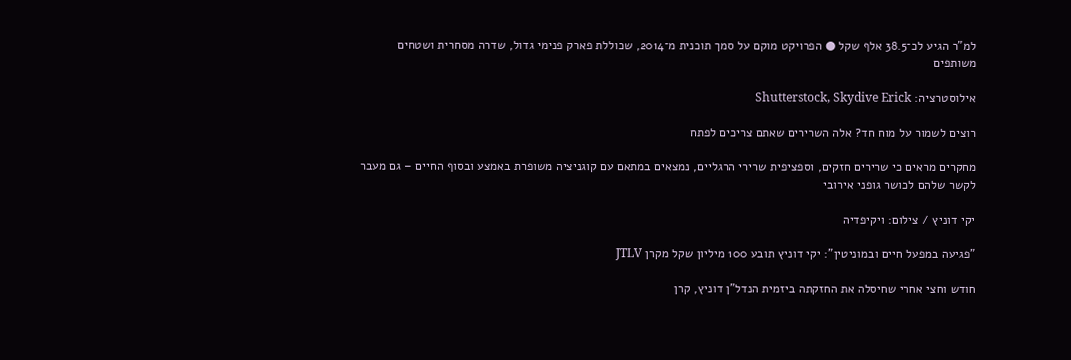למ"ר הגיע לכ־38.5 אלף שקל ● הפרויקט מוקם על סמך תוכנית מ־2014, שכוללת פארק פנימי גדול, שדרה מסחרית ושטחים משותפים

אילוסטרציה: Shutterstock, Skydive Erick

רוצים לשמור על מוח חד? אלה השרירים שאתם צריכים לפתח

מחקרים מראים כי שרירים חזקים, וספציפית שרירי הרגליים, נמצאים במתאם עם קוגניציה משופרת באמצע ובסוף החיים – גם מעבר לקשר שלהם לכושר גופני אירובי

יקי דוניץ / צילום: ויקיפדיה

"פגיעה במפעל חיים ובמוניטין": יקי דוניץ תובע 100 מיליון שקל מקרן JTLV

חודש וחצי אחרי שחיסלה את החזקתה ביזמית הנדל"ן דוניץ, קרן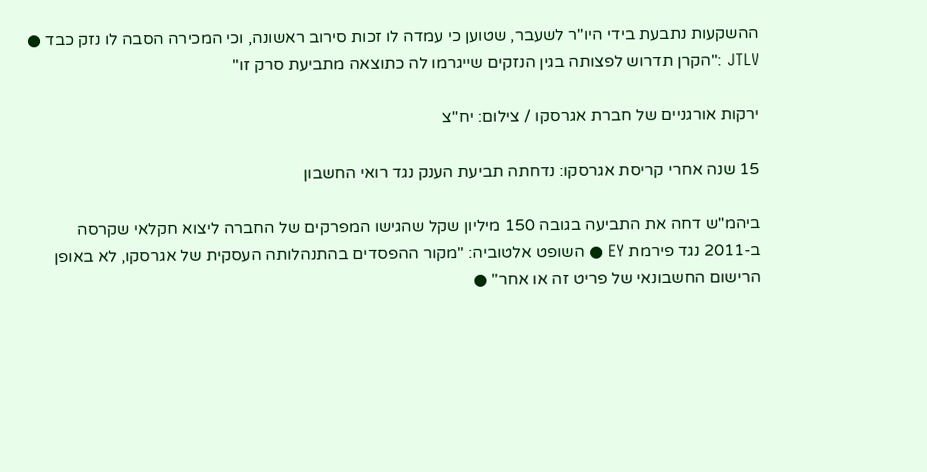ההשקעות נתבעת בידי היו"ר לשעבר, שטוען כי עמדה לו זכות סירוב ראשונה, וכי המכירה הסבה לו נזק כבד ● JTLV :"הקרן תדרוש לפצותה בגין הנזקים שייגרמו לה כתוצאה מתביעת סרק זו"

ירקות אורגניים של חברת אגרסקו / צילום: יח''צ

15 שנה אחרי קריסת אגרסקו: נדחתה תביעת הענק נגד רואי החשבון

ביהמ"ש דחה את התביעה בגובה 150 מיליון שקל שהגישו המפרקים של החברה ליצוא חקלאי שקרסה ב-2011 נגד פירמת EY ● השופט אלטוביה: "מקור ההפסדים בהתנהלותה העסקית של אגרסקו, לא באופן הרישום החשבונאי של פריט זה או אחר" ●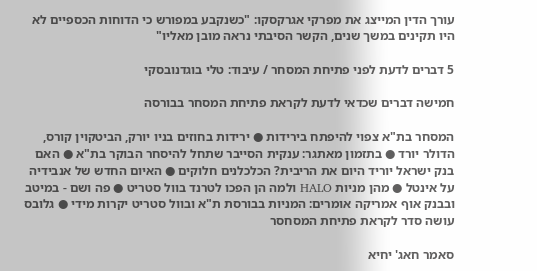עורך הדין המייצג את מפרקי אגרקסקו: "כשנקבע במפורש כי הדוחות הכספיים לא היו תקינים במשך שנים, הקשר הסיבתי נראה מובן מאליו"

5 דברים לדעת לפני פתיחת המסחר / עיבוד: טלי בוגדנובסקי

חמישה דברים שכדאי לדעת לקראת פתיחת המסחר בבורסה

המסחר בת"א צפוי להיפתח בירידות ● ירידות בחוזים בניו יורק, הביטקוין קורס, הדולר יורד ● בתזמון מאתגר: ענקית הסייבר שתחל להיסחר הבוקר בת"א ● האם בנק ישראל יוריד היום את הריבית? הכלכלנים חלוקים ● האיום החדש של אנבידיה על אינטל ● מהן מניות HALO ולמה הן הפכו לטרנד בוול סטריט ● פה ושם - במיטב ובבנק אוף אמריקה אומרים: המניות בבורסת ת"א ובוול סטריט יקרות מידי ● גלובס עושה סדר לקראת פתיחת המסחסר

סאמר חאג' יחיא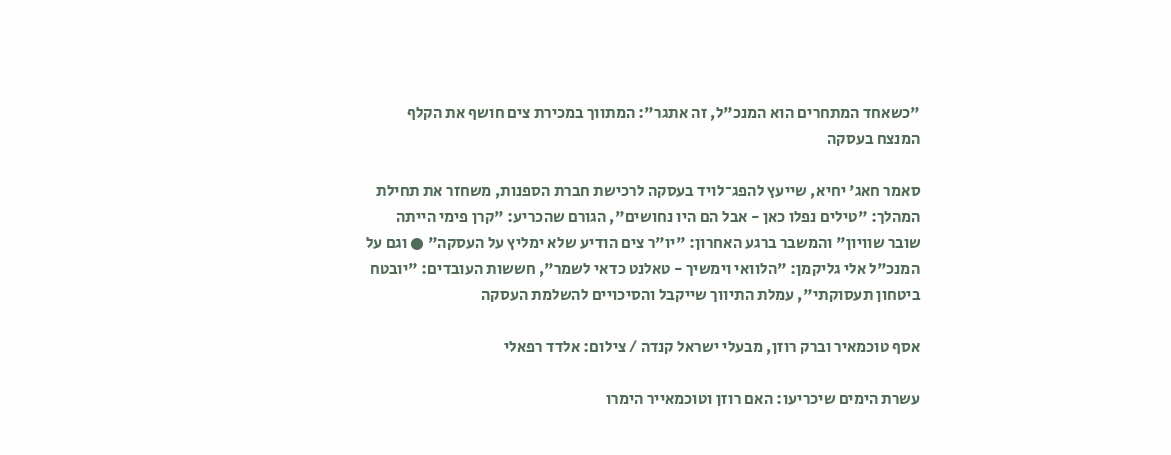"כשאחד המתחרים הוא המנכ"ל, זה אתגר": המתווך במכירת צים חושף את הקלף המנצח בעסקה

סאמר חאג' יחיא, שייעץ להפג־לויד בעסקה לרכישת חברת הספנות, משחזר את תחילת המהלך: "טילים נפלו כאן - אבל הם היו נחושים", הגורם שהכריע: "קרן פימי הייתה שובר שוויון" והמשבר ברגע האחרון: "יו"ר צים הודיע שלא ימליץ על העסקה" ● וגם על המנכ"ל אלי גליקמן: "הלוואי וימשיך - טאלנט כדאי לשמר", חששות העובדים: "יובטח ביטחון תעסוקתי", עמלת התיווך שייקבל והסיכויים להשלמת העסקה

אסף טוכמאיר וברק רוזן, מבעלי ישראל קנדה / צילום: אלדד רפאלי

עשרת הימים שיכריעו: האם רוזן וטוכמאייר הימרו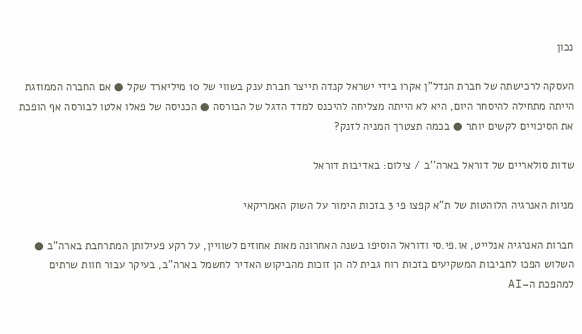נכון

העסקה לרכישתה של חברת הנדל"ן אקרו בידי ישראל קנדה תייצר חברת ענק בשווי של 10 מיליארד שקל ● אם החברה הממוזגת הייתה מתחילה להיסחר היום, היא לא הייתה מצליחה להיכנס למדד הדגל של הבורסה ● הכניסה של פאלו אלטו לבורסה אף הופכת את הסיכויים לקשים יותר ● בכמה תצטרך המניה לזנק?

שדות סולאריים של דוראל בארה''ב / צילום: באדיבות דוראל

מניות האנרגיה הלוהטות של ת"א קפצו פי 3 בזכות הימור על השוק האמריקאי

חברות האנרגיה אנלייט, או.פי.סי ודוראל הוסיפו בשנה האחרונה מאות אחוזים לשוויין, על רקע פעילותן המתרחבת בארה"ב ● השלוש הפכו לחביבות המשקיעים בזכות רוח גבית לה הן זוכות מהביקוש האדיר לחשמל בארה"ב, בעיקר עבור חוות שרתים למהפכת ה–AI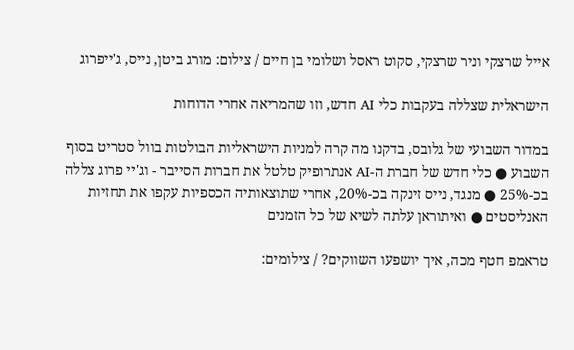אייל שרצקי וניר שרצקי, סקוט ראסל ושלומי בן חיים / צילום: מורג ביטן, נייס, ג'ייפרוג

הישראלית שצללה בעקבות כלי AI חדש, וזו שהמריאה אחרי הדוחות

במדור השבועי של גלובס, בדקנו מה קרה למניות הישראליות הבולטות בוול סטריט בסוף השבוע ● כלי חדש של חברת ה-AI אנתרופיק טלטל את חברות הסייבר - וג'יי פרוג צללה בכ-25% ● מנגד, נייס זינקה בכ-20%, אחרי שתוצאותיה הכספיות עקפו את תחזיות האנליסטים ● ואיתוראן עלתה לשיא של כל הזמנים

טראמפ חטף מכה, איך יושפעו השווקים? / צילומים: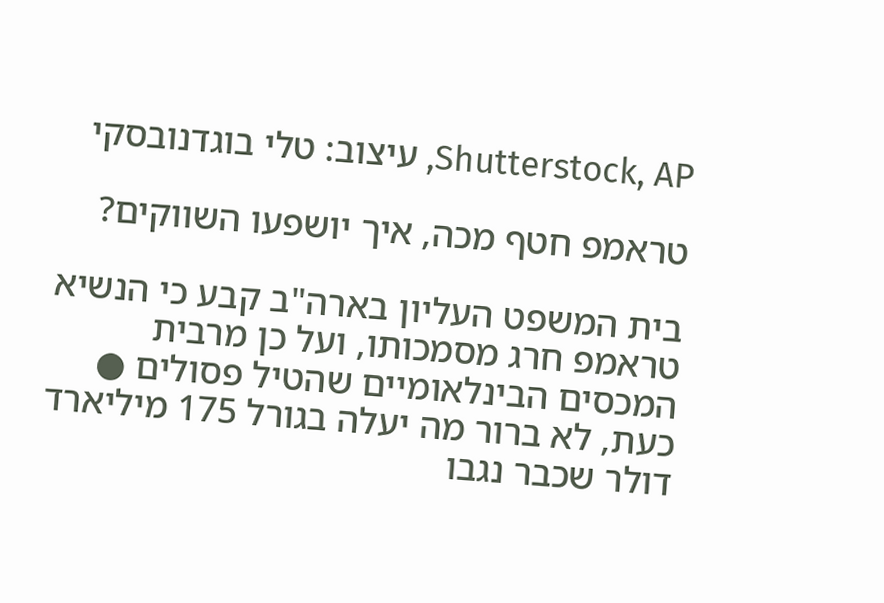Shutterstock, AP, עיצוב: טלי בוגדנובסקי

טראמפ חטף מכה, איך יושפעו השווקים?

בית המשפט העליון בארה"ב קבע כי הנשיא טראמפ חרג מסמכותו, ועל כן מרבית המכסים הבינלאומיים שהטיל פסולים ● כעת, לא ברור מה יעלה בגורל 175 מיליארד דולר שכבר נגבו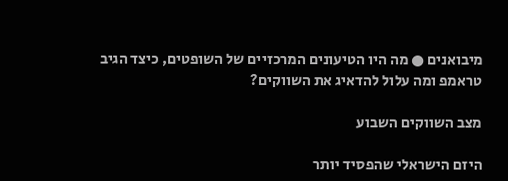מיבואנים ● מה היו הטיעונים המרכזיים של השופטים, כיצד הגיב טראמפ ומה עלול להדאיג את השווקים?

מצב השווקים השבוע

היזם הישראלי שהפסיד יותר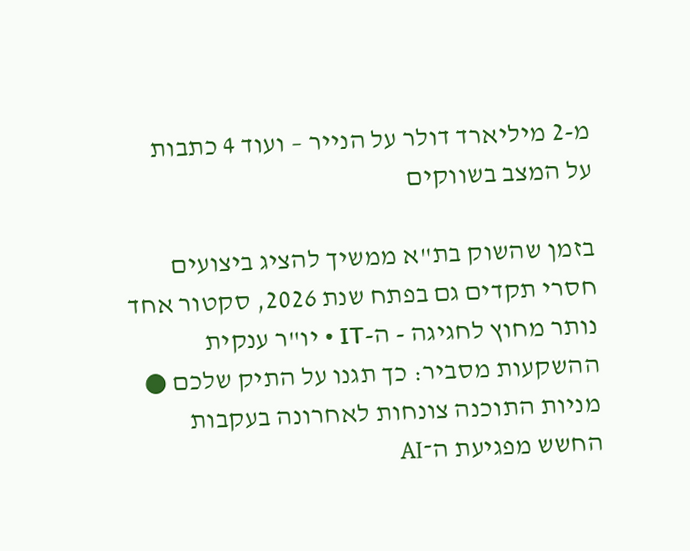מ-2 מיליארד דולר על הנייר – ועוד 4 כתבות על המצב בשווקים

בזמן שהשוק בת"א ממשיך להציג ביצועים חסרי תקדים גם בפתח שנת 2026, סקטור אחד נותר מחוץ לחגיגה - ה-IT • יו"ר ענקית ההשקעות מסביר: כך תגנו על התיק שלכם ● מניות התוכנה צונחות לאחרונה בעקבות החשש מפגיעת ה־AI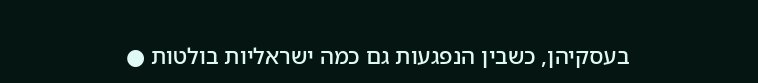בעסקיהן, כשבין הנפגעות גם כמה ישראליות בולטות ●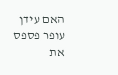האם עידן עופר פספס את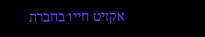אקזיט חייו בחברת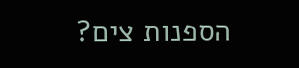הספנות צים?